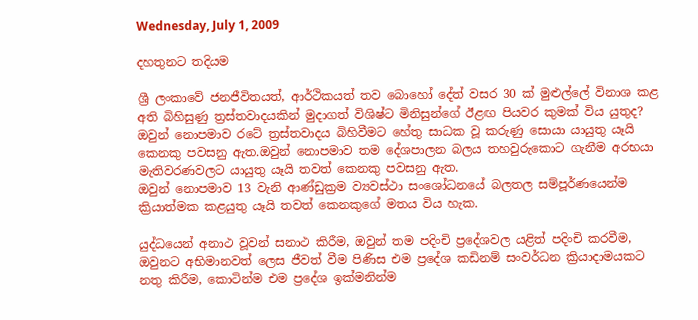Wednesday, July 1, 2009

දහතුනට තදියම

ශ්‍රී ලංකාවේ ජනජීවිතයත්, ආර්ථිකයත් තව බොහෝ දේත් වසර 30 ක්‌ මුළුල්ලේ විනාශ කළ අති බිහිසුණු ත්‍රස්‌තවාදයකින් මුදාගත් විශිෂ්ට මිනිසුන්ගේ ඊළඟ පියවර කුමක්‌ විය යුතුද? ඔවුන් නොපමාව රටේ ත්‍රස්‌තවාදය බිහිවීමට හේතු සාධක වූ කරුණු සොයා යායුතු යෑයි කෙනකු පවසනු ඇත.ඔවුන් නොපමාව තම දේශපාලන බලය තහවුරුකොට ගැනීම අරභයා මැතිවරණවලට යායුතු යෑයි තවත් කෙනකු පවසනු ඇත.
ඔවුන් නොපමාව 13 වැනි ආණ්‌ඩුක්‍රම ව්‍යවස්‌ථා සංශෝධනයේ බලතල සම්පූර්ණයෙන්ම ක්‍රියාත්මක කළයුතු යෑයි තවත් කෙනකුගේ මතය විය හැක.

යුද්ධයෙන් අනාථ වූවන් සනාථ කිරීම, ඔවුන් තම පදිංචි ප්‍රදේශවල යළිත් පදිංචි කරවීම, ඔවුනට අභිමානවත් ලෙස ජීවත් වීම පිණිස එම ප්‍රදේශ කඩිනම් සංවර්ධන ක්‍රියාදාමයකට නතු කිරීම, කොටින්ම එම ප්‍රදේශ ඉක්‌මනින්ම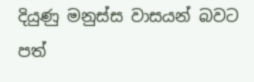දියුණු මනුස්‌ස වාසයන් බවට පත්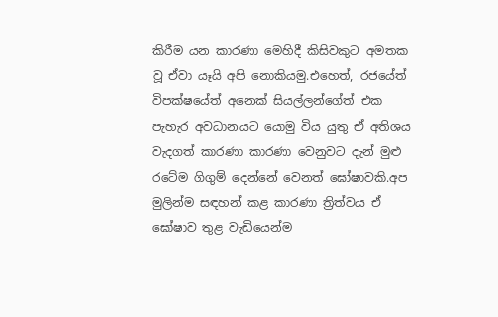කිරීම යන කාරණා මෙහිදී කිසිවකුට අමතක වූ ඒවා යෑයි අපි නොකියමු.එහෙත්, රජයේත් විපක්‌ෂයේත් අනෙක්‌ සියල්ලන්ගේත් එක පැහැර අවධානයට යොමු විය යුතු ඒ අතිශය වැදගත් කාරණා කාරණා වෙනුවට දැන් මුළු රටේම ගිගුම් දෙන්නේ වෙනත් ඝෝෂාවකි.අප මුලින්ම සඳහන් කළ කාරණා ත්‍රිත්වය ඒ ඝෝෂාව තුළ වැඩියෙන්ම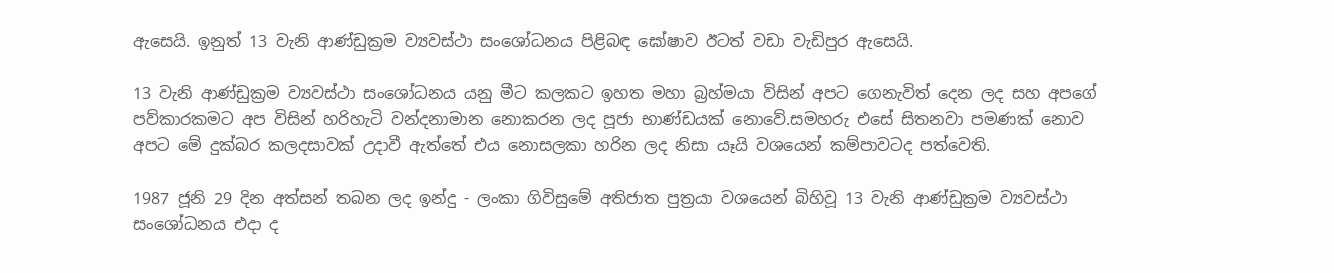ඇසෙයි. ඉනුත් 13 වැනි ආණ්‌ඩුක්‍රම ව්‍යවස්‌ථා සංශෝධනය පිළිබඳ ඝෝෂාව ඊටත් වඩා වැඩිපුර ඇසෙයි.

13 වැනි ආණ්‌ඩුක්‍රම ව්‍යවස්‌ථා සංශෝධනය යනු මීට කලකට ඉහත මහා බ්‍රහ්මයා විසින් අපට ගෙනැවිත් දෙන ලද සහ අපගේ පව්කාරකමට අප විසින් හරිහැටි වන්දනාමාන නොකරන ලද පූජා භාණ්‌ඩයක්‌ නොවේ.සමහරු එසේ සිතනවා පමණක්‌ නොව අපට මේ දුක්‌බර කලදසාවක්‌ උදාවී ඇත්තේ එය නොසලකා හරින ලද නිසා යෑයි වශයෙන් කම්පාවටද පත්වෙති.

1987 ජූනි 29 දින අත්සන් තබන ලද ඉන්දු - ලංකා ගිවිසුමේ අතිජාත පුත්‍රයා වශයෙන් බිහිවූ 13 වැනි ආණ්‌ඩුක්‍රම ව්‍යවස්‌ථා සංශෝධනය එදා ද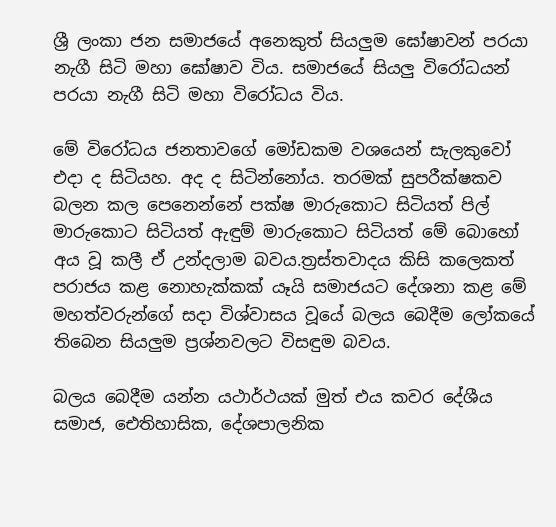ශ්‍රී ලංකා ජන සමාජයේ අනෙකුත් සියලුම ඝෝෂාවන් පරයා නැගී සිටි මහා ඝෝෂාව විය. සමාජයේ සියලු විරෝධයන් පරයා නැගී සිටි මහා විරෝධය විය.

මේ විරෝධය ජනතාවගේ මෝඩකම වශයෙන් සැලකුවෝ එදා ද සිටියහ. අද ද සිටින්නෝය. තරමක්‌ සුපරීක්‌ෂකව බලන කල පෙනෙන්නේ පක්‌ෂ මාරුකොට සිටියත් පිල් මාරුකොට සිටියත් ඇඳුම් මාරුකොට සිටියත් මේ බොහෝ අය වූ කලී ඒ උන්දලාම බවය.ත්‍රස්‌තවාදය කිසි කලෙකත් පරාජය කළ නොහැක්‌කක්‌ යෑයි සමාජයට දේශනා කළ මේ මහත්වරුන්ගේ සදා විශ්වාසය වූයේ බලය බෙදීම ලෝකයේ තිබෙන සියලුම ප්‍රශ්නවලට විසඳුම බවය.

බලය බෙදීම යන්න යථාර්ථයක්‌ මුත් එය කවර දේශීය සමාජ, ඓතිහාසික, දේශපාලනික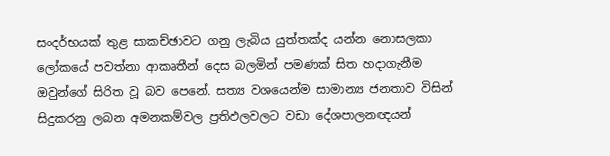සංදර්භයක්‌ තුළ සාකච්ඡාවට ගනු ලැබිය යුත්තක්‌ද යන්න නොසලකා ලෝකයේ පවත්නා ආකෘතීන් දෙස බලමින් පමණක්‌ සිත හදාගැනීම ඔවුන්ගේ සිරිත වූ බව පෙනේ. සත්‍ය වශයෙන්ම සාමාන්‍ය ජනතාව විසින් සිදුකරනු ලබන අමනකම්වල ප්‍රතිඵලවලට වඩා දේශපාලනඥයන්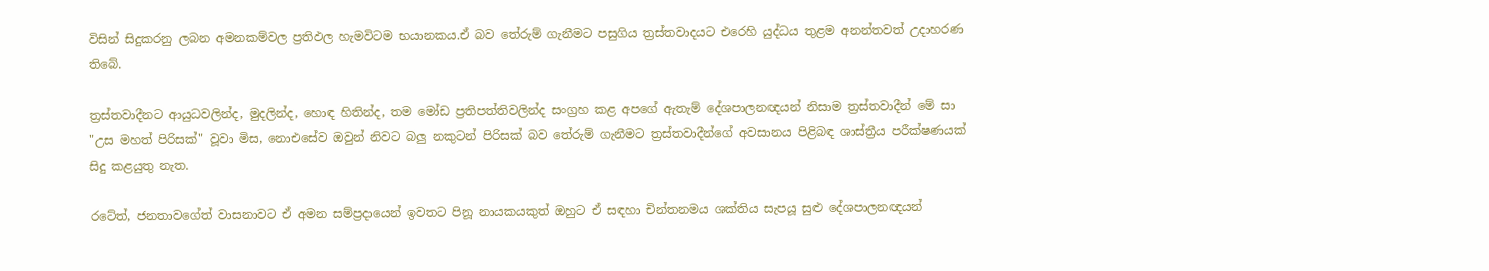විසින් සිදුකරනු ලබන අමනකම්වල ප්‍රතිඵල හැමවිටම භයානකය.ඒ බව තේරුම් ගැනීමට පසුගිය ත්‍රස්‌තවාදයට එරෙහි යුද්ධය තුළම අනන්තවත් උදාහරණ තිබේ.

ත්‍රස්‌තවාදීනට ආයුධවලින්ද, මුදලින්ද, හොඳ හිතින්ද, තම මෝඩ ප්‍රතිපත්තිවලින්ද සංග්‍රහ කළ අපගේ ඇතැම් දේශපාලනඥයන් නිසාම ත්‍රස්‌තවාදීන් මේ සා "උස මහත් පිරිසක්‌" වූවා මිස, නොඑසේව ඔවුන් නිවට බලු නකුටන් පිරිසක්‌ බව තේරුම් ගැනීමට ත්‍රස්‌තවාදීන්ගේ අවසානය පිළිබඳ ශාස්‌ත්‍රීය පරීක්‌ෂණයක්‌ සිදු කළයුතු නැත.

රටේත්, ජනතාවගේත් වාසනාවට ඒ අමන සම්ප්‍රදායෙන් ඉවතට පිනූ නායකයකුත් ඔහුට ඒ සඳහා චින්තනමය ශක්‌තිය සැපයූ සුළු දේශපාලනඥයන්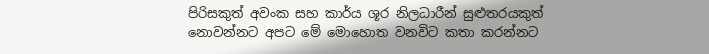පිරිසකුත් අවංක සහ කාර්ය ශූර නිලධාරීන් සුළුතරයකුත් නොවන්නට අපට මේ මොහොත වනවිට කතා කරන්නට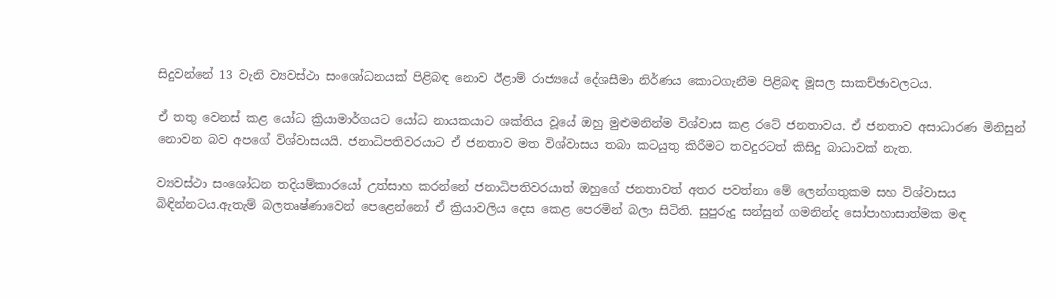සිදුවන්නේ 13 වැනි ව්‍යවස්‌ථා සංශෝධනයක්‌ පිළිබඳ නොව ඊළාම් රාජ්‍යයේ දේශසීමා නිර්ණය කොටගැනීම පිළිබඳ මූසල සාකච්ඡාවලටය.

ඒ තතු වෙනස්‌ කළ යෝධ ක්‍රියාමාර්ගයට යෝධ නායකයාට ශක්‌තිය වූයේ ඔහු මුළුමනින්ම විශ්වාස කළ රටේ ජනතාවය. ඒ ජනතාව අසාධාරණ මිනිසුන් නොවන බව අපගේ විශ්වාසයයි. ජනාධිපතිවරයාට ඒ ජනතාව මත විශ්වාසය තබා කටයුතු කිරීමට තවදුරටත් කිසිදු බාධාවක්‌ නැත.

ව්‍යවස්‌ථා සංශෝධන තදියම්කාරයෝ උත්සාහ කරන්නේ ජනාධිපතිවරයාත් ඔහුගේ ජනතාවත් අතර පවත්නා මේ ලෙන්ගතුකම සහ විශ්වාසය බිඳින්නටය.ඇතැම් බලතෘෂ්ණාවෙන් පෙළෙන්නෝ ඒ ක්‍රියාවලිය දෙස කෙළ පෙරමින් බලා සිටිති. සුපුරුදු සන්සුන් ගමනින්ද සෝපාහාසාත්මක මඳ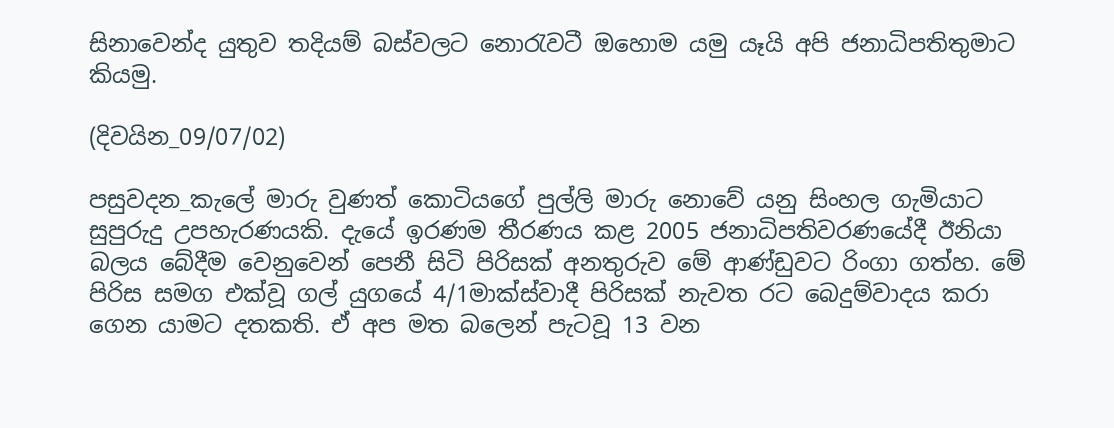සිනාවෙන්ද යුතුව තදියම් බස්‌වලට නොරැවටී ඔහොම යමු යෑයි අපි ජනාධිපතිතුමාට කියමු.

(දිවයින_09/07/02)

පසුවදන_කැලේ මාරු වුණත් කොටියගේ පුල්ලි මාරු නොවේ යනු සිංහල ගැමියාට සුපුරුදු උපහැරණයකි. දැයේ ඉරණම තීරණය කළ 2005 ජනාධිපතිවරණයේදී ඊනියා බලය බේදීම වෙනුවෙන් පෙනී සිටි පිරිසක් අනතුරුව මේ ආණ්ඩුවට රිංගා ගත්හ. මේ පිරිස සමග එක්වූ ගල් යුගයේ 4/1මාක්ස්වාදී පිරිසක් නැවත රට බෙදුම්වාදය කරා ගෙන යාමට දතකති. ඒ අප මත බලෙන් පැටවූ 13 වන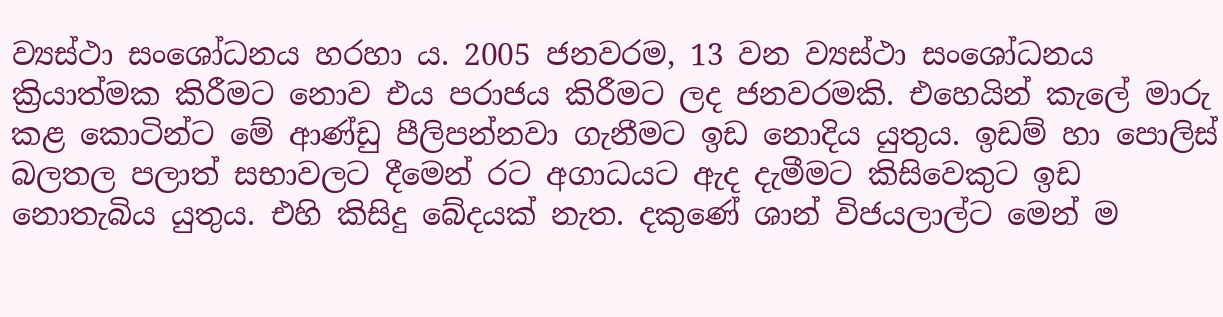ව්‍යස්ථා සංශෝධනය හරහා ය. 2005 ජනවරම, 13 වන ව්‍යස්ථා සංශෝධනය ක්‍රියාත්මක කිරීමට නොව එය පරාජය කිරීමට ලද ජනවරමකි. එහෙයින් කැලේ මාරු කළ කොටින්ට මේ ආණ්ඩු පීලිපන්නවා ගැනීමට ඉඩ නොදිය යුතුය. ඉඩම් හා පොලිස් බලතල පලාත් සභාවලට දීමෙන් රට අගාධයට ඇද දැමීමට කිසිවෙකුට ඉඩ නොතැබිය යුතුය. එහි කිසිදු බේදයක් නැත. දකුණේ ශාන් විජයලාල්ට මෙන් ම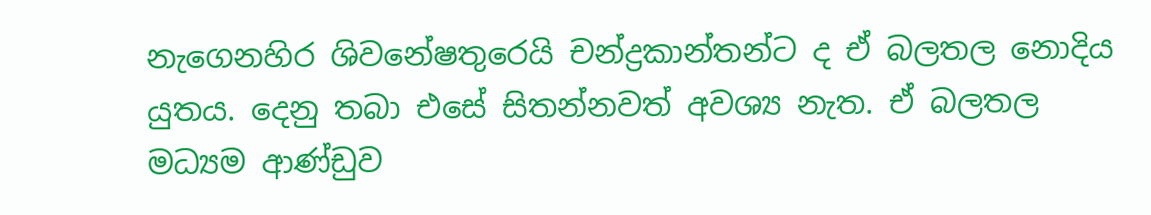නැගෙනහිර ශිවනේෂතුරෙයි චන්ද්‍රකාන්තන්ට ද ඒ බලතල නොදිය යුතය. දෙනු තබා එසේ සිතන්නවත් අවශ්‍ය නැත. ඒ බලතල මධ්‍යම ආණ්ඩුව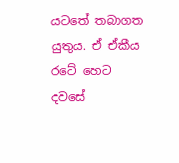යටතේ තබාගත යුතුය. ඒ ඒකීය රටේ හෙට දවසේ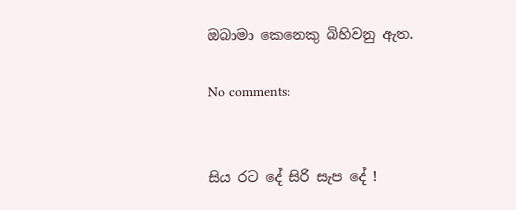ඔබාමා කෙනෙකු බිහිවනු ඇත.

No comments:


සිය රට දේ සිරි සැප දේ !